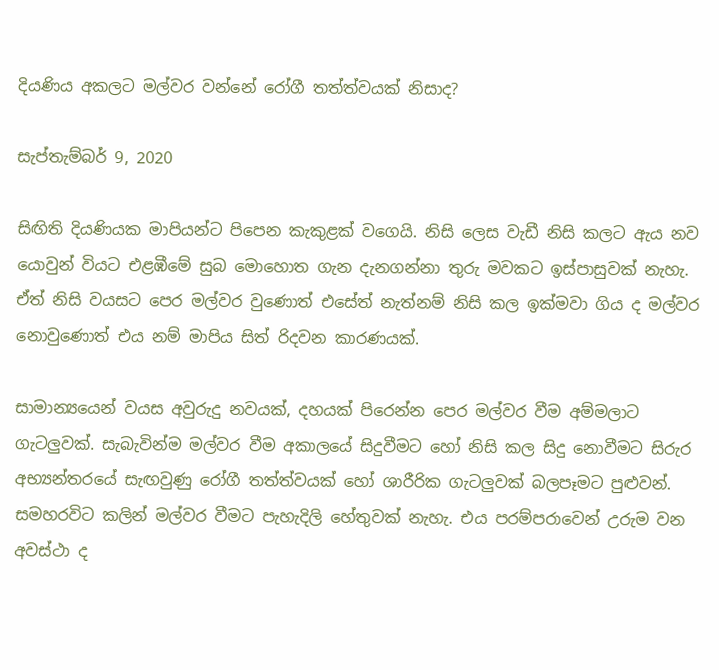දියණිය අකලට මල්වර වන්නේ රෝගී තත්ත්වයක් නිසාද?

සැප්තැම්බර් 9, 2020

සිඟිති දියණියක මාපියන්ට පිපෙන කැකුළක් වගෙයි. නිසි ලෙස වැඩී නිසි කලට ඇය නව යොවුන් වියට එළඹීමේ සුබ මොහොත ගැන දැනගන්නා තුරු මවකට ඉස්පාසුවක් නැහැ. ඒත් නිසි වයසට පෙර මල්වර වුණොත් එසේත් නැත්නම් නිසි කල ඉක්මවා ගිය ද මල්වර නොවුණොත් එය නම් මාපිය සිත් රිදවන කාරණයක්.

සාමාන්‍යයෙන් වයස අවුරුදු නවයක්, දහයක් පිරෙන්න පෙර මල්වර වීම අම්මලාට ගැටලුවක්. සැබැවින්ම මල්වර වීම අකාලයේ සිදුවීමට හෝ නිසි කල සිදු නොවීමට සිරුර අභ්‍යන්තරයේ සැඟවුණු රෝගී තත්ත්වයක් හෝ ශාරීරික ගැටලුවක් බලපෑමට පුළුවන්. සමහරවිට කලින් මල්වර වීමට පැහැදිලි හේතුවක් නැහැ. එය පරම්පරාවෙන් උරුම වන අවස්ථා ද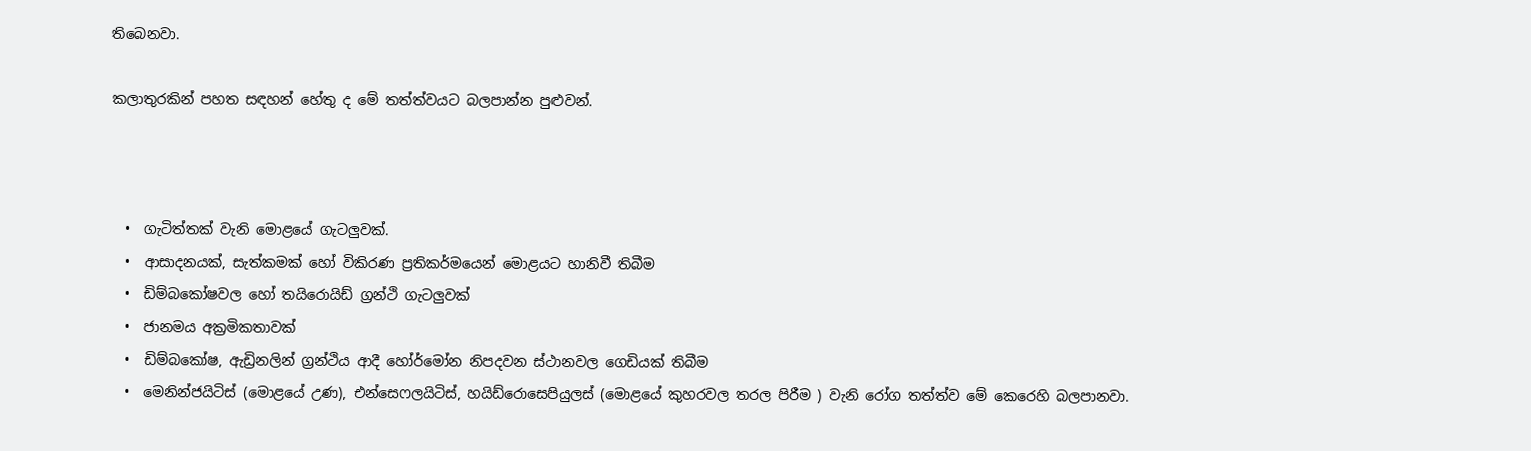තිබෙනවා.

කලාතුරකින් පහත සඳහන් හේතු ද මේ තත්ත්වයට බලපාන්න පුළුවන්.



  •  ගැටිත්තක් වැනි මොළයේ ගැටලුවක්.
  •  ආසාදනයක්, සැත්කමක් හෝ විකිරණ ප්‍රතිකර්මයෙන් මොළයට හානිවී තිබීම
  •  ඩිම්බකෝෂවල හෝ තයිරොයිඩ් ග්‍රන්ථි ගැටලුවක්
  •  ජානමය අක්‍රමිකතාවක්
  •  ඩිම්බකෝෂ, ඇඩ්‍රිනලින් ග්‍රන්ථිය ආදී හෝර්මෝන නිපදවන ස්ථානවල ගෙඩියක් තිබීම
  •  මෙනින්ජයිටිස් (මොළයේ උණ), එන්සෙෆලයිටිස්, හයිඩ්රොසෙපියුලස් (මොළයේ කුහරවල තරල පිරීම ) වැනි රෝග තත්ත්ව මේ කෙරෙහි බලපානවා.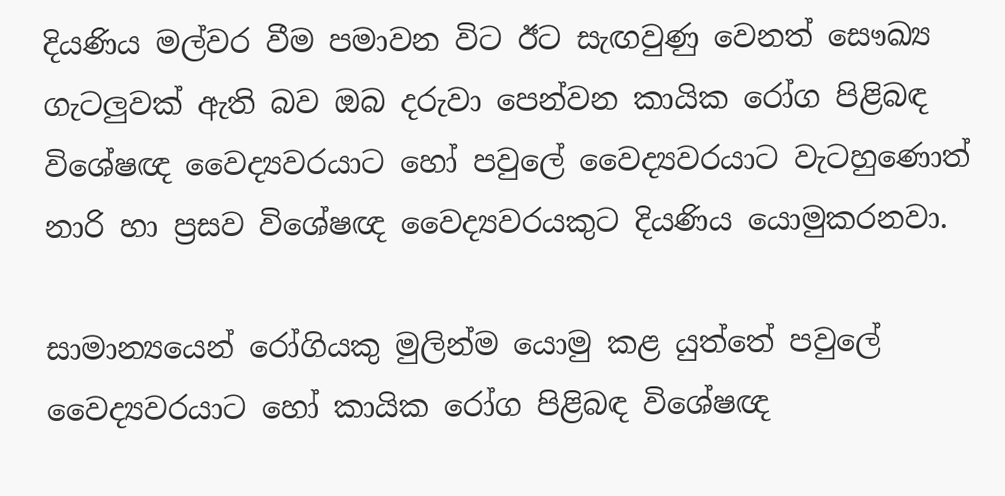දියණිය මල්වර වීම පමාවන විට ඊට සැඟවුණු වෙනත් සෞඛ්‍ය ගැටලුවක් ඇති බව ඔබ දරුවා පෙන්වන කායික රෝග පිළිබඳ විශේෂඥ වෛද්‍යවරයාට හෝ පවුලේ වෛද්‍යවරයාට වැටහුණොත් නාරි හා ප්‍රසව විශේෂඥ වෛද්‍යවරයකුට දියණිය යොමුකරනවා.

සාමාන්‍යයෙන් රෝගියකු මුලින්ම යොමු කළ යුත්තේ පවුලේ වෛද්‍යවරයාට හෝ කායික රෝග පිළිබඳ විශේෂඥ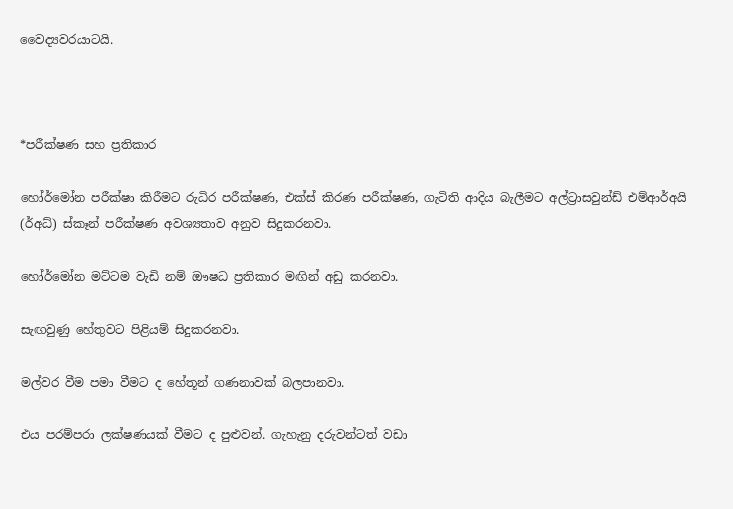වෛද්‍යවරයාටයි.



*පරීක්ෂණ සහ ප්‍රතිකාර

හෝර්මෝන පරීක්ෂා කිරීමට රුධිර පරීක්ෂණ, එක්ස් කිරණ පරීක්ෂණ, ගැටිති ආදිය බැලීමට අල්ට්‍රාසවුන්ඩ් එම්ආර්අයි (ර්අධ්) ස්කෑන් පරීක්ෂණ අවශ්‍යතාව අනුව සිදුකරනවා.

හෝර්මෝන මට්ටම වැඩි නම් ඖෂධ ප්‍රතිකාර මඟින් අඩු කරනවා.

සැඟවුණු හේතුවට පිළියම් සිදුකරනවා.

මල්වර වීම පමා වීමට ද හේතූන් ගණනාවක් බලපානවා.

එය පරම්පරා ලක්ෂණයක් වීමට ද පුළුවන්. ගැහැනු දරුවන්ටත් වඩා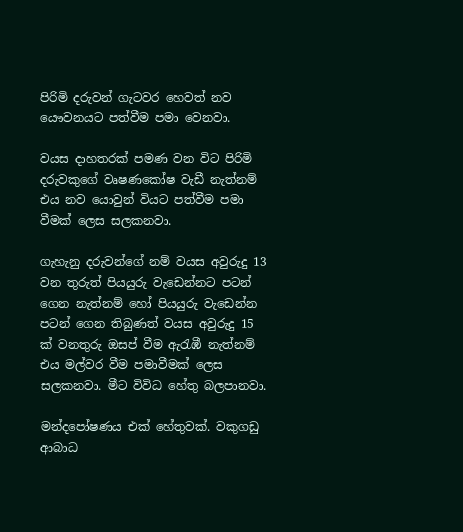පිරිමි දරුවන් ගැටවර හෙවත් නව යෞවනයට පත්වීම පමා වෙනවා.

වයස දාහතරක් පමණ වන විට පිරිමි දරුවකුගේ වෘෂණකෝෂ වැඩී නැත්නම් එය නව යොවුන් වියට පත්වීම පමා වීමක් ලෙස සලකනවා.

ගැහැනු දරුවන්ගේ නම් වයස අවුරුදු 13 වන තුරුත් පියයුරු වැඩෙන්නට පටන් ගෙන නැත්නම් හෝ පියයුරු වැඩෙන්න පටන් ගෙන තිබුණත් වයස අවුරුදු 15 ක් වනතුරු ඔසප් වීම ඇරැඹී නැත්නම් එය මල්වර වීම පමාවීමක් ලෙස සලකනවා. මීට විවිධ හේතු බලපානවා.

මන්දපෝෂණය එක් හේතුවක්. වකුගඩු ආබාධ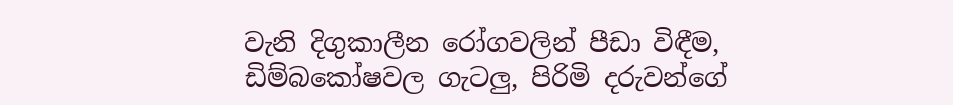වැනි දිගුකාලීන රෝගවලින් පීඩා විඳීම, ඩිම්බකෝෂවල ගැටලු, පිරිමි දරුවන්ගේ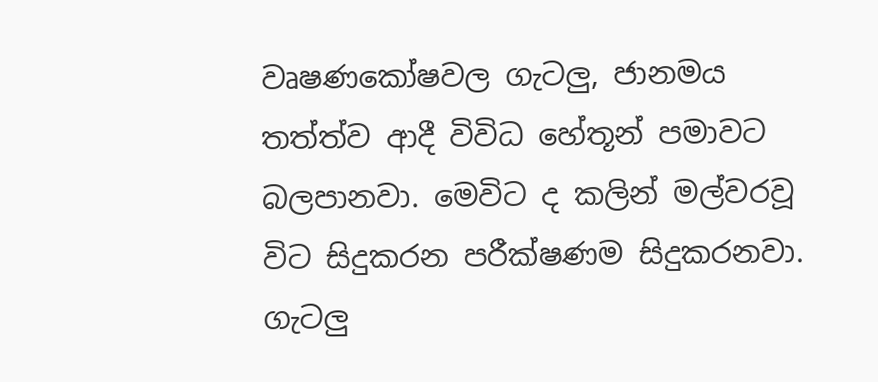වෘෂණකෝෂවල ගැටලු, ජානමය තත්ත්ව ආදී විවිධ හේතූන් පමාවට බලපානවා. මෙවිට ද කලින් මල්වරවූ විට සිදුකරන පරීක්ෂණම සිදුකරනවා. ගැටලු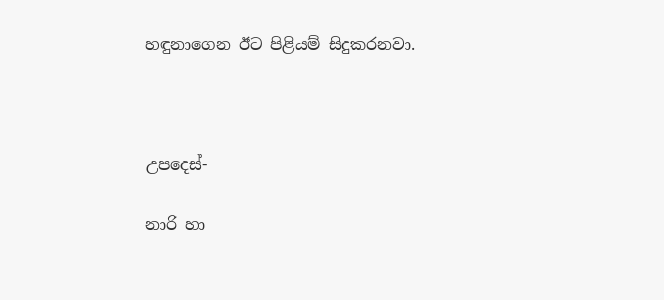හඳුනාගෙන ඊට පිළියම් සිදුකරනවා.



උපදෙස්-

නාරි හා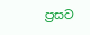ප්‍රසව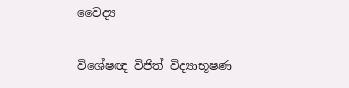වෛද්‍ය

විශේෂඥ විජිත් විද්‍යාභූෂණ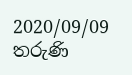2020/09/09 තරුණි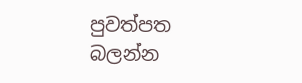පුවත්පත බලන්න